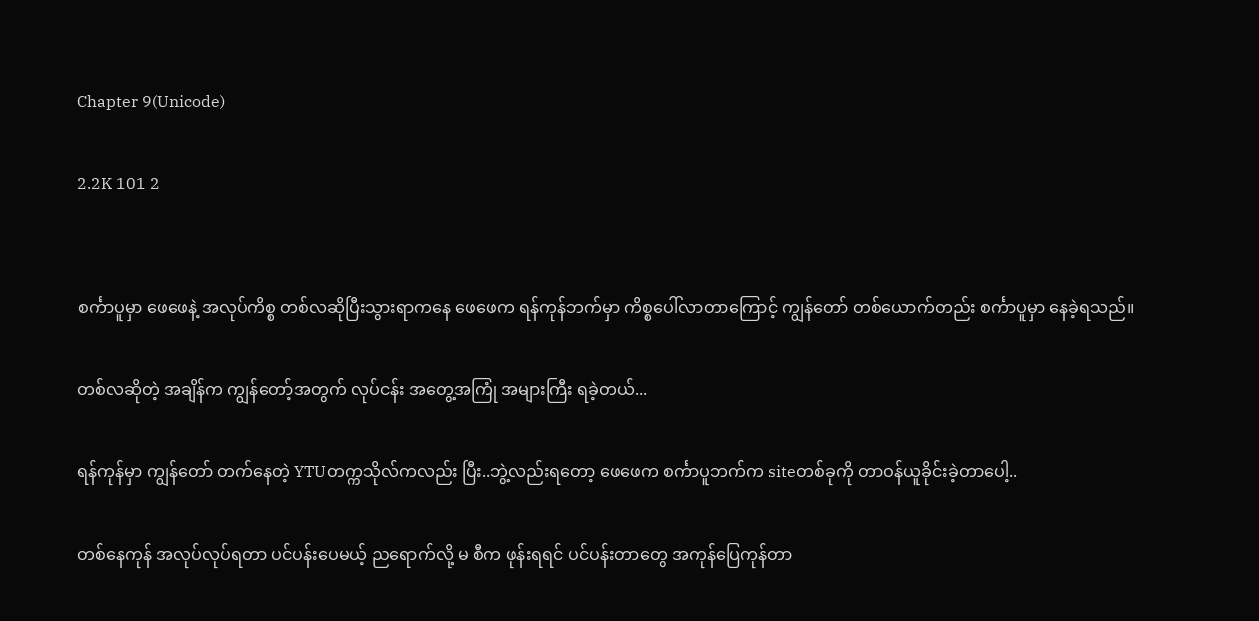Chapter 9(Unicode)

2.2K 101 2


စင်္ကာပူမှာ ဖေဖေနဲ့ အလုပ်ကိစ္စ တစ်လဆိုပြီးသွားရာကနေ ဖေဖေက ရန်ကုန်ဘက်မှာ ကိစ္စပေါ်လာတာကြောင့် ကျွန်တော် တစ်ယောက်တည်း စင်္ကာပူမှာ နေခဲ့ရသည်။

တစ်လဆိုတဲ့ အချိန်က ကျွန်တော့်အတွက် လုပ်ငန်း အတွေ့အကြုံ အများကြီး ရခဲ့တယ်...

ရန်ကုန်မှာ ကျွန်တော် တက်နေတဲ့ YTUတက္ကသိုလ်ကလည်း ပြီး..ဘွဲ့လည်းရတော့ ဖေဖေက စင်္ကာပူဘက်က siteတစ်ခုကို တာဝန်ယူခိုင်းခဲ့တာပေါ့..

တစ်နေကုန် အလုပ်လုပ်ရတာ ပင်ပန်းပေမယ့် ညရောက်လို့ မ စီက ဖုန်းရရင် ပင်ပန်းတာတွေ အကုန်ပြေကုန်တာ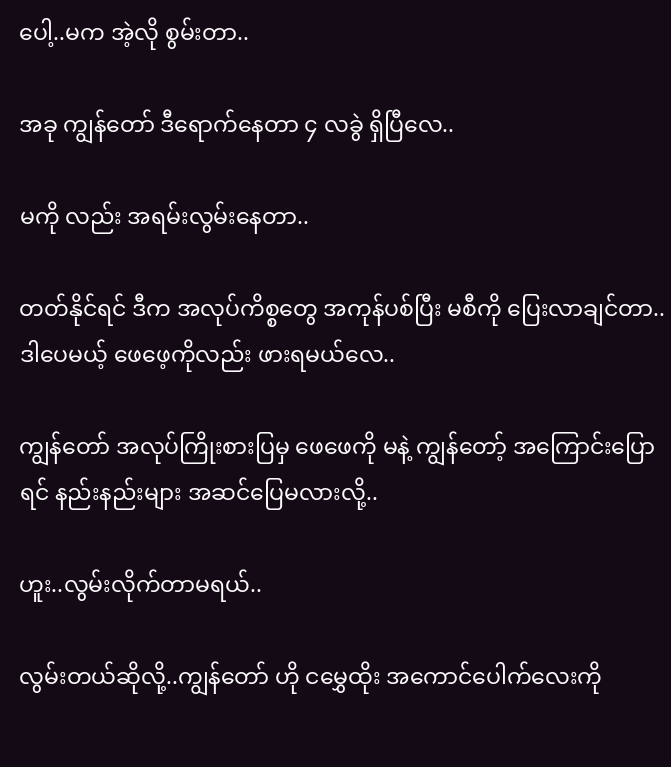ပေါ့..မက အဲ့လို စွမ်းတာ..

အခု ကျွန်တော် ဒီရောက်နေတာ ၄ လခွဲ ရှိပြီလေ..

မကို လည်း အရမ်းလွမ်းနေတာ..

တတ်နိုင်ရင် ဒီက အလုပ်ကိစ္စတွေ အကုန်ပစ်ပြီး မစီကို ပြေးလာချင်တာ..ဒါပေမယ့် ဖေဖေ့ကိုလည်း ဖားရမယ်လေ..

ကျွန်တော် အလုပ်ကြိုးစားပြမှ ဖေဖေကို မနဲ့ ကျွန်တော့် အကြောင်းပြောရင် နည်းနည်းများ အဆင်ပြေမလားလို့..

ဟူး..လွမ်းလိုက်တာမရယ်..

လွမ်းတယ်ဆိုလို့..ကျွန်တော် ဟို ငမွှေထိုး အကောင်ပေါက်လေးကို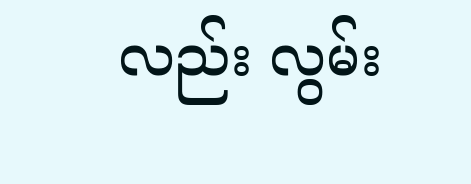လည်း လွမ်း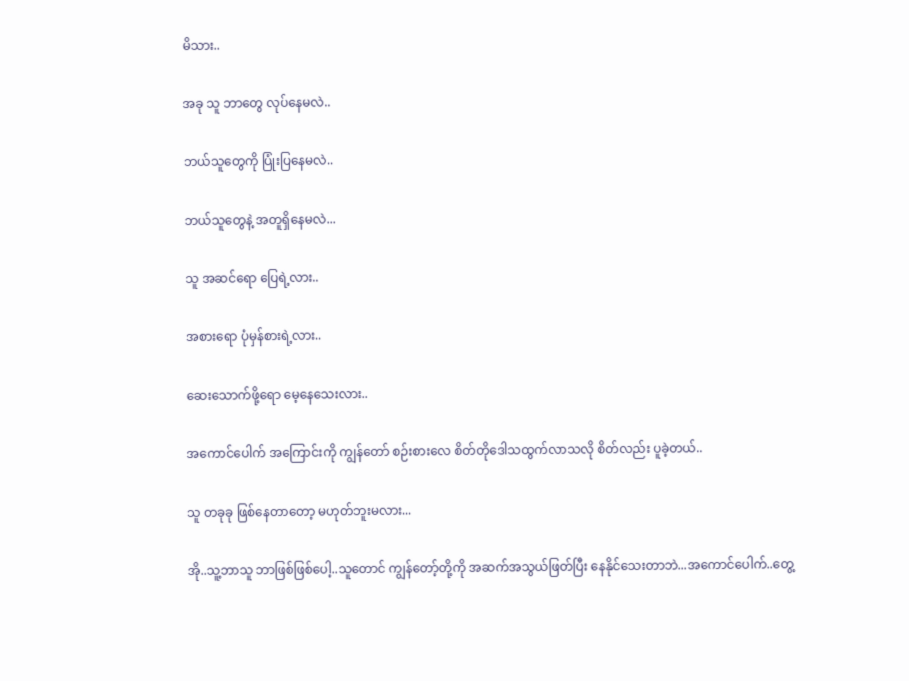မိသား..

အခု သူ ဘာတွေ လုပ်နေမလဲ..

ဘယ်သူတွေကို ပြုံးပြနေမလဲ..

ဘယ်သူတွေနဲ့ အတူရှိနေမလဲ...

သူ အဆင်ရော ပြေရဲ့လား..

အစားရော ပုံမှန်စားရဲ့လား..

ဆေးသောက်ဖို့ရော မေ့နေသေးလား..

အကောင်ပေါက် အကြောင်းကို ကျွန်တော် စဉ်းစားလေ စိတ်တိုဒေါသထွက်လာသလို စိတ်လည်း ပူခဲ့တယ်..

သူ တခုခု ဖြစ်နေတာတော့ မဟုတ်ဘူးမလား...

အို..သူ့ဘာသူ ဘာဖြစ်ဖြစ်ပေါ့..သူတောင် ကျွန်တော့်တို့ကို အဆက်အသွယ်ဖြတ်ပြီး နေနိုင်သေးတာဘဲ...အကောင်ပေါက်..တွေ့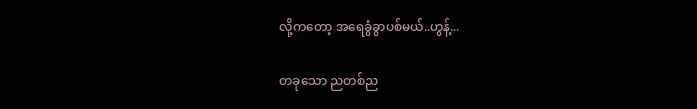လို့ကတော့ အရေခွံခွာပစ်မယ်..ဟွန့်...

တခုသော ညတစ်ည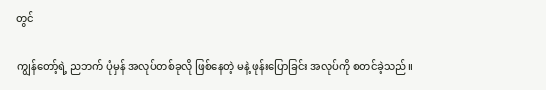တွင်

ကျွန်တော့်ရဲ့ ညဘက် ပုံမှန် အလုပ်တစ်ခုလို ဖြစ်နေတဲ့ မနဲ့ ဖုန်းပြောခြင်း အလုပ်ကို စတင်ခဲ့သည်။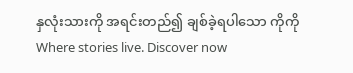နှလုံးသားကို အရင်းတည်၍ ချစ်ခဲ့ရပါသော ကိုကိုWhere stories live. Discover now